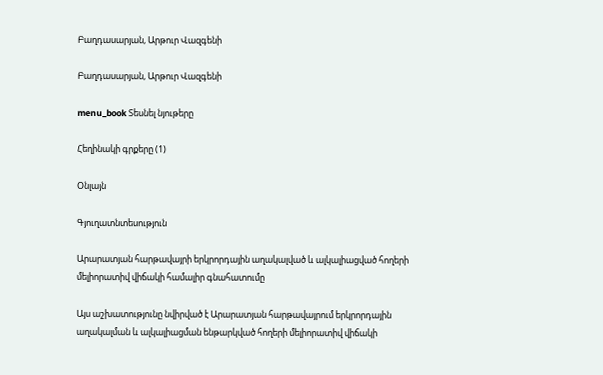Բաղդասարյան, Արթուր Վազգենի

Բաղդասարյան, Արթուր Վազգենի

menu_book Տեսնել նյութերը

Հեղինակի գրքերը (1)

Օնլայն

Գյուղատնտեսություն

Արարատյան հարթավայրի երկրորդային աղակալված և ալկալիացված հողերի մելիորատիվ վիճակի համալիր գնահատումը

Այս աշխատությունը նվիրված է Արարատյան հարթավայրում երկրորդային աղակալման և ալկալիացման ենթարկված հողերի մելիորատիվ վիճակի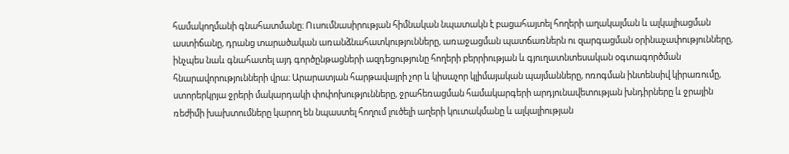համակողմանի գնահատմանը։ Ուսումնասիրության հիմնական նպատակն է բացահայտել հողերի աղակալման և ալկալիացման աստիճանը, դրանց տարածական առանձնահատկությունները, առաջացման պատճառներն ու զարգացման օրինաչափությունները, ինչպես նաև գնահատել այդ գործընթացների ազդեցությունը հողերի բերրիության և գյուղատնտեսական օգտագործման հնարավորությունների վրա։ Արարատյան հարթավայրի չոր և կիսաչոր կլիմայական պայմանները, ոռոգման ինտենսիվ կիրառումը, ստորերկրյա ջրերի մակարդակի փոփոխությունները, ջրահեռացման համակարգերի արդյունավետության խնդիրները և ջրային ռեժիմի խախտումները կարող են նպաստել հողում լուծելի աղերի կուտակմանը և ալկալիության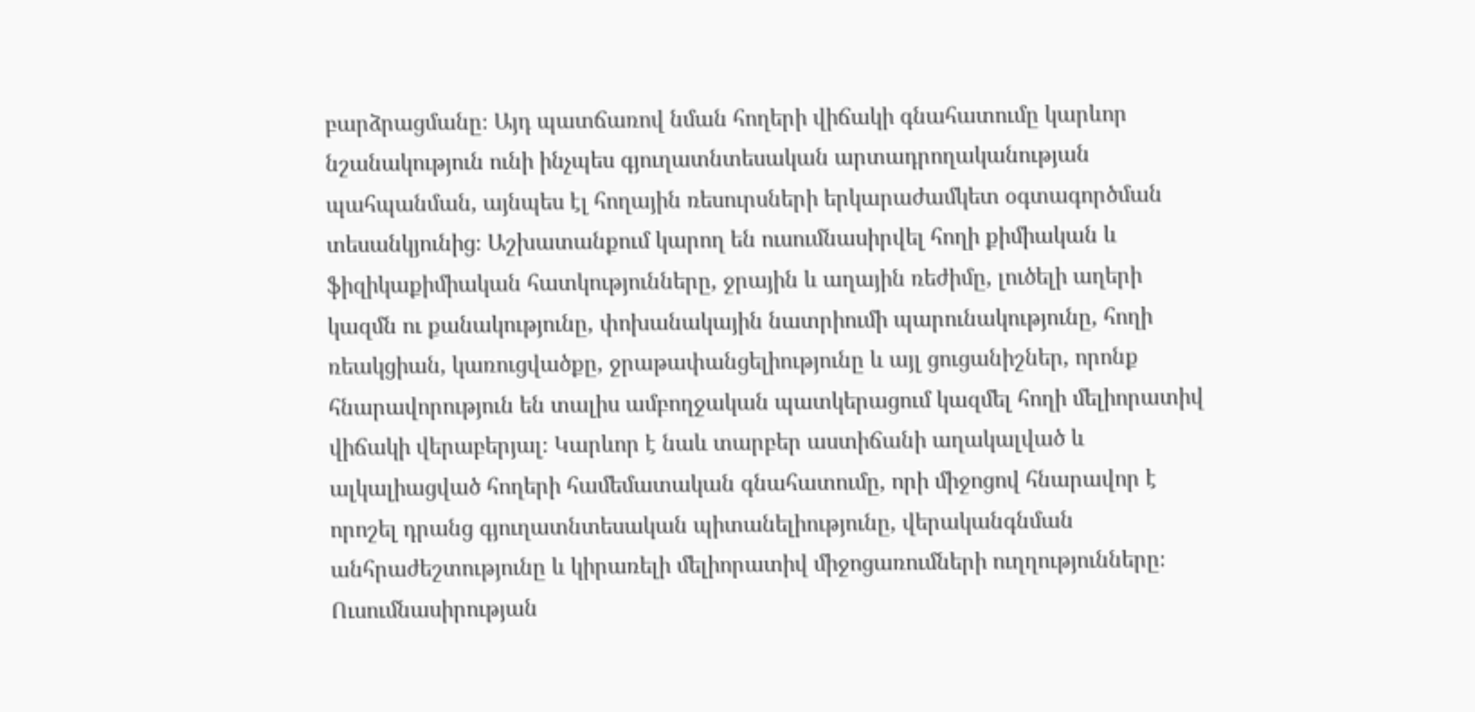բարձրացմանը։ Այդ պատճառով նման հողերի վիճակի գնահատումը կարևոր նշանակություն ունի ինչպես գյուղատնտեսական արտադրողականության պահպանման, այնպես էլ հողային ռեսուրսների երկարաժամկետ օգտագործման տեսանկյունից։ Աշխատանքում կարող են ուսումնասիրվել հողի քիմիական և ֆիզիկաքիմիական հատկությունները, ջրային և աղային ռեժիմը, լուծելի աղերի կազմն ու քանակությունը, փոխանակային նատրիումի պարունակությունը, հողի ռեակցիան, կառուցվածքը, ջրաթափանցելիությունը և այլ ցուցանիշներ, որոնք հնարավորություն են տալիս ամբողջական պատկերացում կազմել հողի մելիորատիվ վիճակի վերաբերյալ։ Կարևոր է նաև տարբեր աստիճանի աղակալված և ալկալիացված հողերի համեմատական գնահատումը, որի միջոցով հնարավոր է որոշել դրանց գյուղատնտեսական պիտանելիությունը, վերականգնման անհրաժեշտությունը և կիրառելի մելիորատիվ միջոցառումների ուղղությունները։ Ուսումնասիրության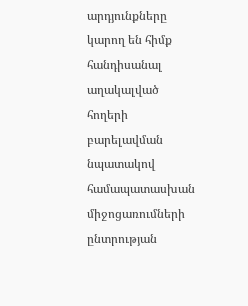արդյունքները կարող են հիմք հանդիսանալ աղակալված հողերի բարելավման նպատակով համապատասխան միջոցառումների ընտրության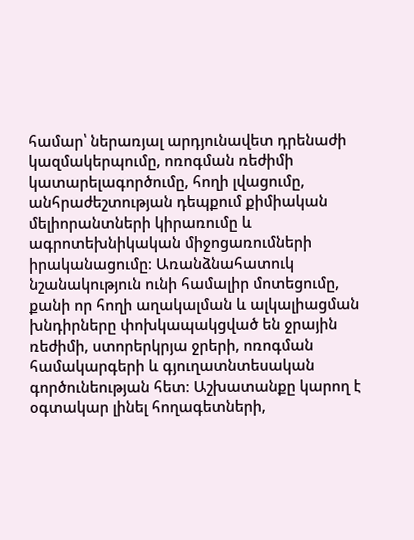համար՝ ներառյալ արդյունավետ դրենաժի կազմակերպումը, ոռոգման ռեժիմի կատարելագործումը, հողի լվացումը, անհրաժեշտության դեպքում քիմիական մելիորանտների կիրառումը և ագրոտեխնիկական միջոցառումների իրականացումը։ Առանձնահատուկ նշանակություն ունի համալիր մոտեցումը, քանի որ հողի աղակալման և ալկալիացման խնդիրները փոխկապակցված են ջրային ռեժիմի, ստորերկրյա ջրերի, ոռոգման համակարգերի և գյուղատնտեսական գործունեության հետ։ Աշխատանքը կարող է օգտակար լինել հողագետների,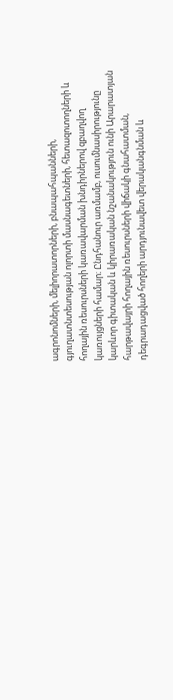ագրոնոմների, մելիորատորների, բնապահպանների, գյուղատնտեսության ոլորտի մասնագետների, հետազոտողների և հողային ռեսուրսների կառավարման խնդիրներով զբաղվող կառույցների համար։ Ընդհանուր առմամբ, ուսումնասիրությունը կարևոր գիտական և կիրառական նշանակություն ունի Արարատյան հարթավայրի հողային ռեսուրսների վիճակի գնահատման, դեգրադացված հողերի արդյունավետ վերականգնման և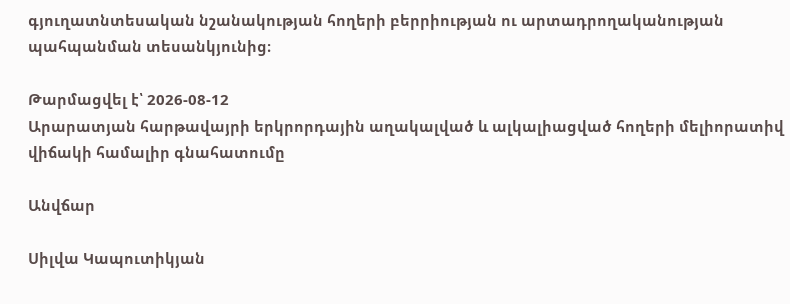գյուղատնտեսական նշանակության հողերի բերրիության ու արտադրողականության պահպանման տեսանկյունից։

Թարմացվել է՝ 2026-08-12
Արարատյան հարթավայրի երկրորդային աղակալված և ալկալիացված հողերի մելիորատիվ վիճակի համալիր գնահատումը

Անվճար

Սիլվա Կապուտիկյան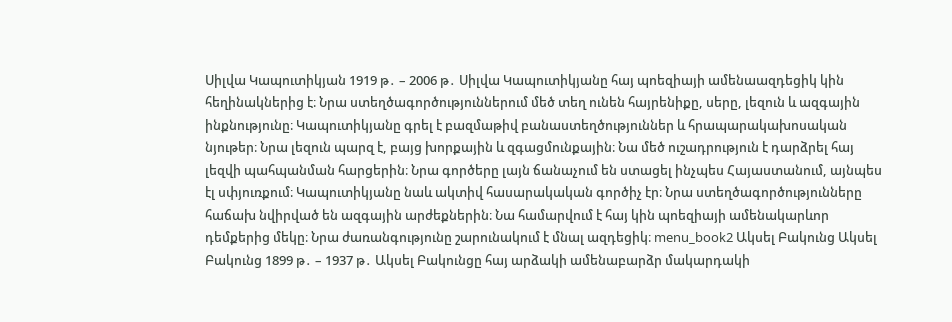Սիլվա Կապուտիկյան 1919 թ․ – 2006 թ․ Սիլվա Կապուտիկյանը հայ պոեզիայի ամենաազդեցիկ կին հեղինակներից է։ Նրա ստեղծագործություններում մեծ տեղ ունեն հայրենիքը, սերը, լեզուն և ազգային ինքնությունը։ Կապուտիկյանը գրել է բազմաթիվ բանաստեղծություններ և հրապարակախոսական նյութեր։ Նրա լեզուն պարզ է, բայց խորքային և զգացմունքային։ Նա մեծ ուշադրություն է դարձրել հայ լեզվի պահպանման հարցերին։ Նրա գործերը լայն ճանաչում են ստացել ինչպես Հայաստանում, այնպես էլ սփյուռքում։ Կապուտիկյանը նաև ակտիվ հասարակական գործիչ էր։ Նրա ստեղծագործությունները հաճախ նվիրված են ազգային արժեքներին։ Նա համարվում է հայ կին պոեզիայի ամենակարևոր դեմքերից մեկը։ Նրա ժառանգությունը շարունակում է մնալ ազդեցիկ։ menu_book2 Ակսել Բակունց Ակսել Բակունց 1899 թ․ – 1937 թ․ Ակսել Բակունցը հայ արձակի ամենաբարձր մակարդակի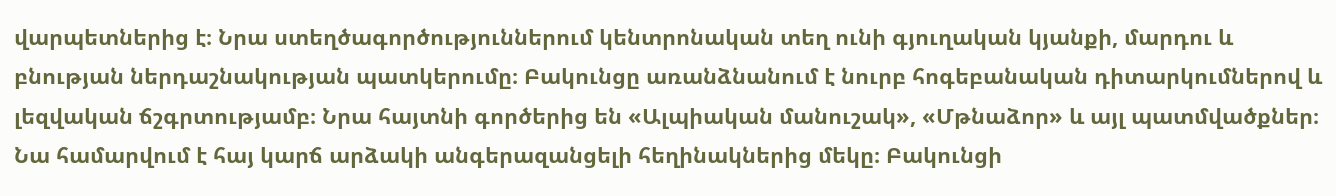վարպետներից է։ Նրա ստեղծագործություններում կենտրոնական տեղ ունի գյուղական կյանքի, մարդու և բնության ներդաշնակության պատկերումը։ Բակունցը առանձնանում է նուրբ հոգեբանական դիտարկումներով և լեզվական ճշգրտությամբ։ Նրա հայտնի գործերից են «Ալպիական մանուշակ», «Մթնաձոր» և այլ պատմվածքներ։ Նա համարվում է հայ կարճ արձակի անգերազանցելի հեղինակներից մեկը։ Բակունցի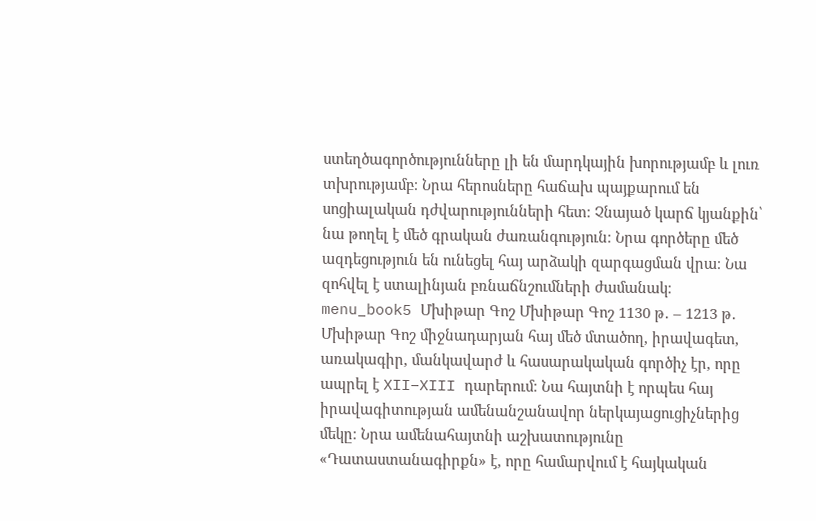ստեղծագործությունները լի են մարդկային խորությամբ և լուռ տխրությամբ։ Նրա հերոսները հաճախ պայքարում են սոցիալական դժվարությունների հետ։ Չնայած կարճ կյանքին՝ նա թողել է մեծ գրական ժառանգություն։ Նրա գործերը մեծ ազդեցություն են ունեցել հայ արձակի զարգացման վրա։ Նա զոհվել է ստալինյան բռնաճնշումների ժամանակ։ menu_book5 Մխիթար Գոշ Մխիթար Գոշ 1130 թ․ – 1213 թ․ Մխիթար Գոշ միջնադարյան հայ մեծ մտածող, իրավագետ, առակագիր, մանկավարժ և հասարակական գործիչ էր, որը ապրել է XII–XIII դարերում։ Նա հայտնի է որպես հայ իրավագիտության ամենանշանավոր ներկայացուցիչներից մեկը։ Նրա ամենահայտնի աշխատությունը «Դատաստանագիրքն» է, որը համարվում է հայկական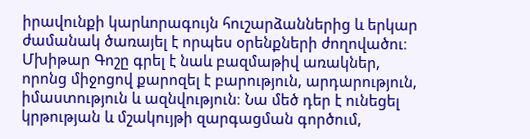իրավունքի կարևորագույն հուշարձաններից և երկար ժամանակ ծառայել է որպես օրենքների ժողովածու։ Մխիթար Գոշը գրել է նաև բազմաթիվ առակներ, որոնց միջոցով քարոզել է բարություն, արդարություն, իմաստություն և ազնվություն։ Նա մեծ դեր է ունեցել կրթության և մշակույթի զարգացման գործում,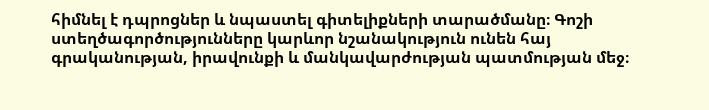հիմնել է դպրոցներ և նպաստել գիտելիքների տարածմանը։ Գոշի ստեղծագործությունները կարևոր նշանակություն ունեն հայ գրականության, իրավունքի և մանկավարժության պատմության մեջ։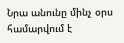Նրա անունը մինչ օրս համարվում է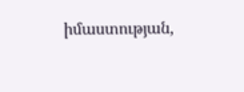իմաստության,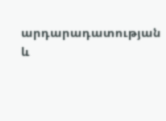արդարադատության և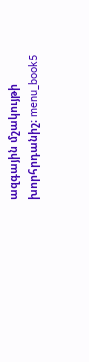ազգային մշակույթի խորհրդանիշ։ menu_book5